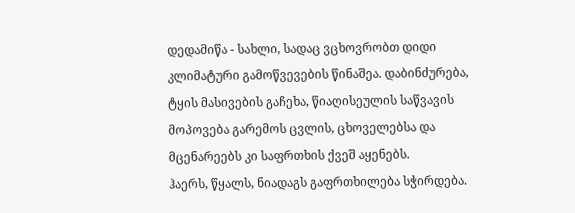დედამიწა - სახლი, სადაც ვცხოვრობთ დიდი კლიმატური გამოწვევების წინაშეა. დაბინძურება, ტყის მასივების გაჩეხა, წიაღისეულის საწვავის მოპოვება გარემოს ცვლის, ცხოველებსა და მცენარეებს კი საფრთხის ქვეშ აყენებს.
ჰაერს, წყალს, ნიადაგს გაფრთხილება სჭირდება.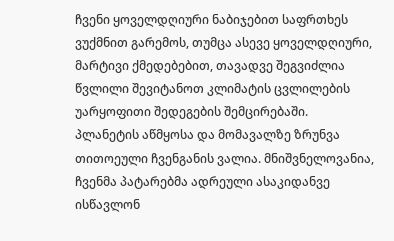ჩვენი ყოველდღიური ნაბიჯებით საფრთხეს ვუქმნით გარემოს, თუმცა ასევე ყოველდღიური, მარტივი ქმედებებით, თავადვე შეგვიძლია წვლილი შევიტანოთ კლიმატის ცვლილების უარყოფითი შედეგების შემცირებაში.
პლანეტის აწმყოსა და მომავალზე ზრუნვა თითოეული ჩვენგანის ვალია. მნიშვნელოვანია, ჩვენმა პატარებმა ადრეული ასაკიდანვე ისწავლონ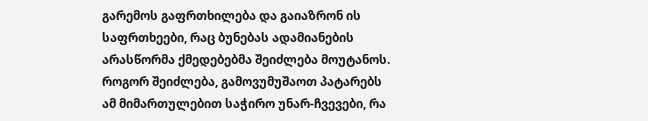გარემოს გაფრთხილება და გაიაზრონ ის საფრთხეები, რაც ბუნებას ადამიანების არასწორმა ქმედებებმა შეიძლება მოუტანოს.
როგორ შეიძლება, გამოვუმუშაოთ პატარებს ამ მიმართულებით საჭირო უნარ-ჩვევები, რა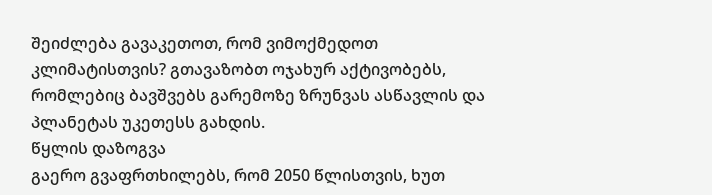შეიძლება გავაკეთოთ, რომ ვიმოქმედოთ კლიმატისთვის? გთავაზობთ ოჯახურ აქტივობებს, რომლებიც ბავშვებს გარემოზე ზრუნვას ასწავლის და პლანეტას უკეთესს გახდის.
წყლის დაზოგვა
გაერო გვაფრთხილებს, რომ 2050 წლისთვის, ხუთ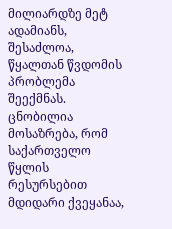მილიარდზე მეტ ადამიანს, შესაძლოა, წყალთან წვდომის პრობლემა შეექმნას. ცნობილია მოსაზრება, რომ საქართველო წყლის რესურსებით მდიდარი ქვეყანაა,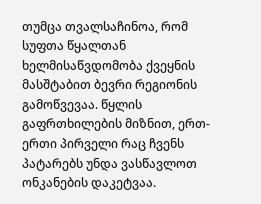თუმცა თვალსაჩინოა, რომ სუფთა წყალთან ხელმისაწვდომობა ქვეყნის მასშტაბით ბევრი რეგიონის გამოწვევაა. წყლის გაფრთხილების მიზნით, ერთ-ერთი პირველი რაც ჩვენს პატარებს უნდა ვასწავლოთ ონკანების დაკეტვაა.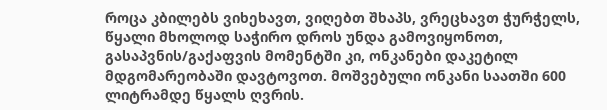როცა კბილებს ვიხეხავთ, ვიღებთ შხაპს, ვრეცხავთ ჭურჭელს, წყალი მხოლოდ საჭირო დროს უნდა გამოვიყონოთ, გასაპვნის/გაქაფვის მომენტში კი, ონკანები დაკეტილ მდგომარეობაში დავტოვოთ. მოშვებული ონკანი საათში 600 ლიტრამდე წყალს ღვრის.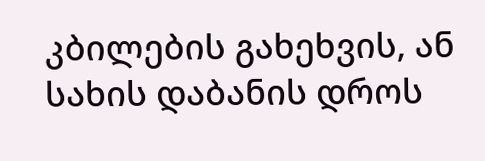კბილების გახეხვის, ან სახის დაბანის დროს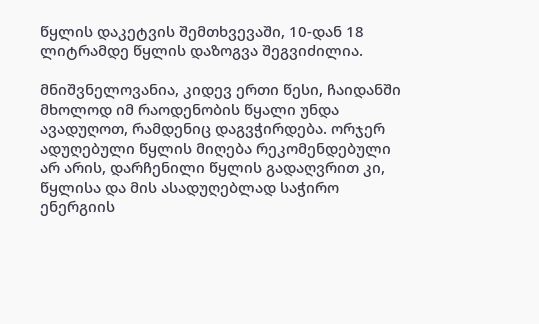წყლის დაკეტვის შემთხვევაში, 10-დან 18 ლიტრამდე წყლის დაზოგვა შეგვიძილია.

მნიშვნელოვანია, კიდევ ერთი წესი, ჩაიდანში მხოლოდ იმ რაოდენობის წყალი უნდა ავადუღოთ, რამდენიც დაგვჭირდება. ორჯერ ადუღებული წყლის მიღება რეკომენდებული არ არის, დარჩენილი წყლის გადაღვრით კი, წყლისა და მის ასადუღებლად საჭირო ენერგიის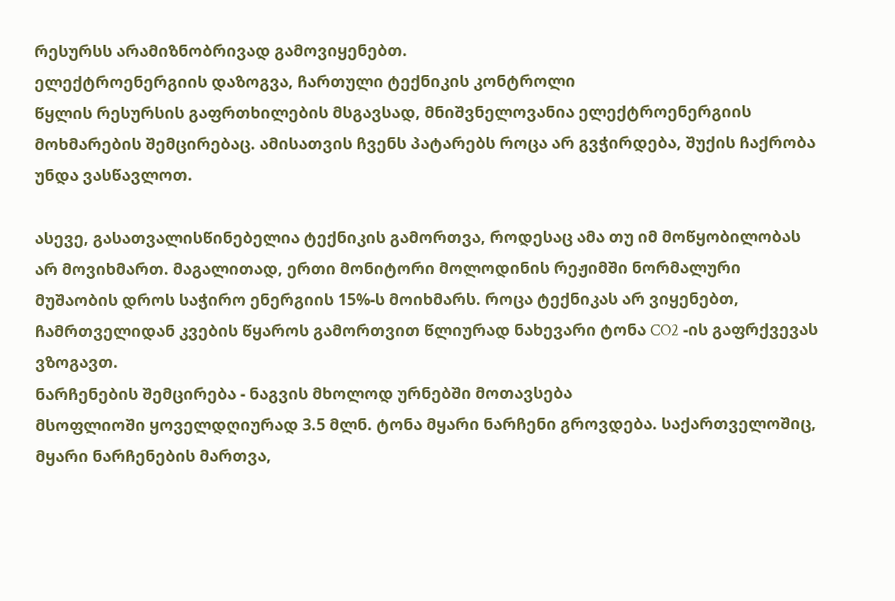რესურსს არამიზნობრივად გამოვიყენებთ.
ელექტროენერგიის დაზოგვა, ჩართული ტექნიკის კონტროლი
წყლის რესურსის გაფრთხილების მსგავსად, მნიშვნელოვანია ელექტროენერგიის მოხმარების შემცირებაც. ამისათვის ჩვენს პატარებს როცა არ გვჭირდება, შუქის ჩაქრობა უნდა ვასწავლოთ.

ასევე, გასათვალისწინებელია ტექნიკის გამორთვა, როდესაც ამა თუ იმ მოწყობილობას არ მოვიხმართ. მაგალითად, ერთი მონიტორი მოლოდინის რეჟიმში ნორმალური მუშაობის დროს საჭირო ენერგიის 15%-ს მოიხმარს. როცა ტექნიკას არ ვიყენებთ, ჩამრთველიდან კვების წყაროს გამორთვით წლიურად ნახევარი ტონა CO2 -ის გაფრქვევას ვზოგავთ.
ნარჩენების შემცირება - ნაგვის მხოლოდ ურნებში მოთავსება
მსოფლიოში ყოველდღიურად 3.5 მლნ. ტონა მყარი ნარჩენი გროვდება. საქართველოშიც, მყარი ნარჩენების მართვა,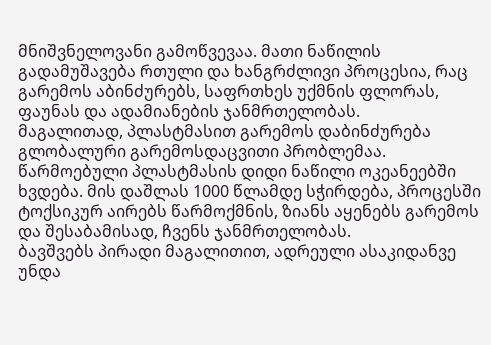მნიშვნელოვანი გამოწვევაა. მათი ნაწილის გადამუშავება რთული და ხანგრძლივი პროცესია, რაც გარემოს აბინძურებს, საფრთხეს უქმნის ფლორას, ფაუნას და ადამიანების ჯანმრთელობას.
მაგალითად, პლასტმასით გარემოს დაბინძურება გლობალური გარემოსდაცვითი პრობლემაა. წარმოებული პლასტმასის დიდი ნაწილი ოკეანეებში ხვდება. მის დაშლას 1000 წლამდე სჭირდება, პროცესში ტოქსიკურ აირებს წარმოქმნის, ზიანს აყენებს გარემოს და შესაბამისად, ჩვენს ჯანმრთელობას.
ბავშვებს პირადი მაგალითით, ადრეული ასაკიდანვე უნდა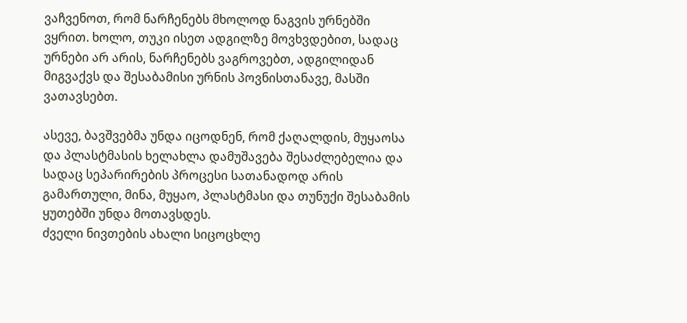ვაჩვენოთ, რომ ნარჩენებს მხოლოდ ნაგვის ურნებში ვყრით. ხოლო, თუკი ისეთ ადგილზე მოვხვდებით, სადაც ურნები არ არის, ნარჩენებს ვაგროვებთ, ადგილიდან მიგვაქვს და შესაბამისი ურნის პოვნისთანავე, მასში ვათავსებთ.

ასევე, ბავშვებმა უნდა იცოდნენ, რომ ქაღალდის, მუყაოსა და პლასტმასის ხელახლა დამუშავება შესაძლებელია და სადაც სეპარირების პროცესი სათანადოდ არის გამართული, მინა, მუყაო, პლასტმასი და თუნუქი შესაბამის ყუთებში უნდა მოთავსდეს.
ძველი ნივთების ახალი სიცოცხლე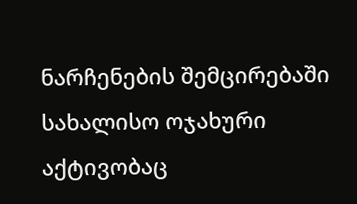ნარჩენების შემცირებაში სახალისო ოჯახური აქტივობაც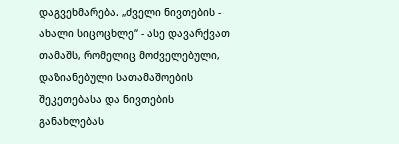დაგვეხმარება. „ძველი ნივთების - ახალი სიცოცხლე“ - ასე დავარქვათ თამაშს, რომელიც მოძველებული, დაზიანებული სათამაშოების შეკეთებასა და ნივთების განახლებას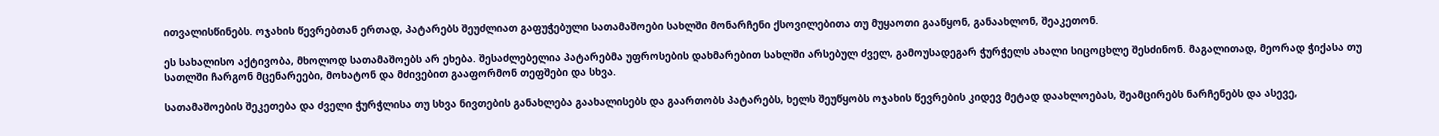ითვალისწინებს. ოჯახის წევრებთან ერთად, პატარებს შეუძლიათ გაფუჭებული სათამაშოები სახლში მონარჩენი ქსოვილებითა თუ მუყაოთი გააწყონ, განაახლონ, შეაკეთონ.

ეს სახალისო აქტივობა, მხოლოდ სათამაშოებს არ ეხება. შესაძლებელია პატარებმა უფროსების დახმარებით სახლში არსებულ ძველ, გამოუსადეგარ ჭურჭელს ახალი სიცოცხლე შესძინონ. მაგალითად, მეორად ჭიქასა თუ სათლში ჩარგონ მცენარეები, მოხატონ და მძივებით გააფორმონ თეფშები და სხვა.

სათამაშოების შეკეთება და ძველი ჭურჭლისა თუ სხვა ნივთების განახლება გაახალისებს და გაართობს პატარებს, ხელს შეუწყობს ოჯახის წევრების კიდევ მეტად დაახლოებას, შეამცირებს ნარჩენებს და ასევე,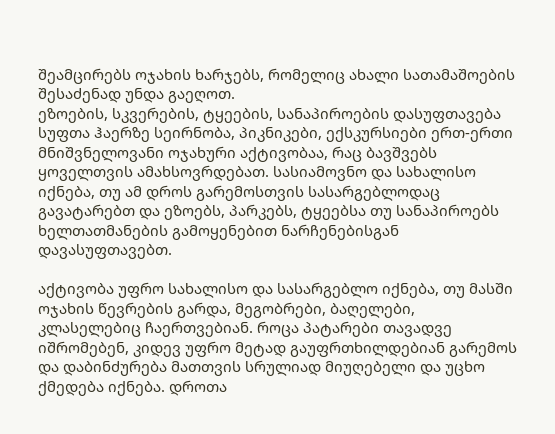შეამცირებს ოჯახის ხარჯებს, რომელიც ახალი სათამაშოების შესაძენად უნდა გაეღოთ.
ეზოების, სკვერების, ტყეების, სანაპიროების დასუფთავება
სუფთა ჰაერზე სეირნობა, პიკნიკები, ექსკურსიები ერთ-ერთი მნიშვნელოვანი ოჯახური აქტივობაა, რაც ბავშვებს ყოველთვის ამახსოვრდებათ. სასიამოვნო და სახალისო იქნება, თუ ამ დროს გარემოსთვის სასარგებლოდაც გავატარებთ და ეზოებს, პარკებს, ტყეებსა თუ სანაპიროებს ხელთათმანების გამოყენებით ნარჩენებისგან დავასუფთავებთ.

აქტივობა უფრო სახალისო და სასარგებლო იქნება, თუ მასში ოჯახის წევრების გარდა, მეგობრები, ბაღელები, კლასელებიც ჩაერთვებიან. როცა პატარები თავადვე იშრომებენ, კიდევ უფრო მეტად გაუფრთხილდებიან გარემოს და დაბინძურება მათთვის სრულიად მიუღებელი და უცხო ქმედება იქნება. დროთა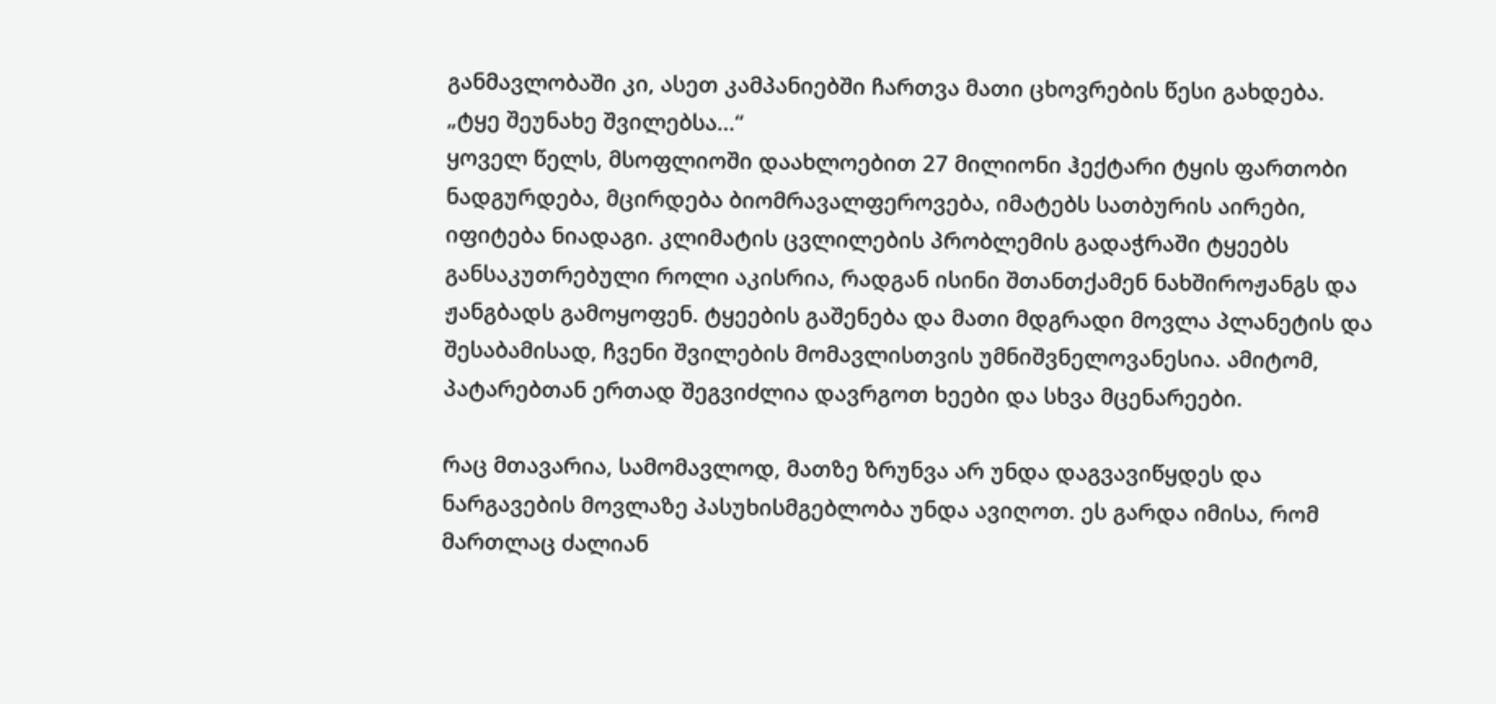განმავლობაში კი, ასეთ კამპანიებში ჩართვა მათი ცხოვრების წესი გახდება.
„ტყე შეუნახე შვილებსა...“
ყოველ წელს, მსოფლიოში დაახლოებით 27 მილიონი ჰექტარი ტყის ფართობი ნადგურდება, მცირდება ბიომრავალფეროვება, იმატებს სათბურის აირები, იფიტება ნიადაგი. კლიმატის ცვლილების პრობლემის გადაჭრაში ტყეებს განსაკუთრებული როლი აკისრია, რადგან ისინი შთანთქამენ ნახშიროჟანგს და ჟანგბადს გამოყოფენ. ტყეების გაშენება და მათი მდგრადი მოვლა პლანეტის და შესაბამისად, ჩვენი შვილების მომავლისთვის უმნიშვნელოვანესია. ამიტომ, პატარებთან ერთად შეგვიძლია დავრგოთ ხეები და სხვა მცენარეები.

რაც მთავარია, სამომავლოდ, მათზე ზრუნვა არ უნდა დაგვავიწყდეს და ნარგავების მოვლაზე პასუხისმგებლობა უნდა ავიღოთ. ეს გარდა იმისა, რომ მართლაც ძალიან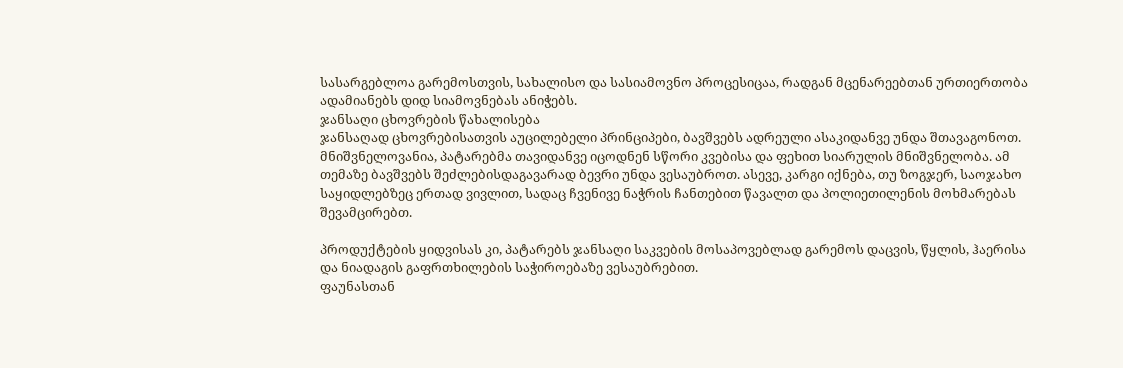სასარგებლოა გარემოსთვის, სახალისო და სასიამოვნო პროცესიცაა, რადგან მცენარეებთან ურთიერთობა ადამიანებს დიდ სიამოვნებას ანიჭებს.
ჯანსაღი ცხოვრების წახალისება
ჯანსაღად ცხოვრებისათვის აუცილებელი პრინციპები, ბავშვებს ადრეული ასაკიდანვე უნდა შთავაგონოთ. მნიშვნელოვანია, პატარებმა თავიდანვე იცოდნენ სწორი კვებისა და ფეხით სიარულის მნიშვნელობა. ამ თემაზე ბავშვებს შეძლებისდაგავარად ბევრი უნდა ვესაუბროთ. ასევე, კარგი იქნება, თუ ზოგჯერ, საოჯახო საყიდლებზეც ერთად ვივლით, სადაც ჩვენივე ნაჭრის ჩანთებით წავალთ და პოლიეთილენის მოხმარებას შევამცირებთ.

პროდუქტების ყიდვისას კი, პატარებს ჯანსაღი საკვების მოსაპოვებლად გარემოს დაცვის, წყლის, ჰაერისა და ნიადაგის გაფრთხილების საჭიროებაზე ვესაუბრებით.
ფაუნასთან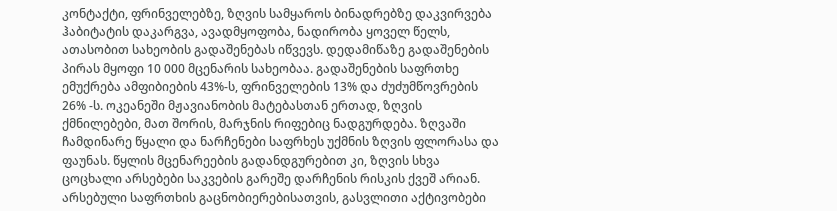კონტაქტი, ფრინველებზე, ზღვის სამყაროს ბინადრებზე დაკვირვება
ჰაბიტატის დაკარგვა, ავადმყოფობა, ნადირობა ყოველ წელს, ათასობით სახეობის გადაშენებას იწვევს. დედამიწაზე გადაშენების პირას მყოფი 10 000 მცენარის სახეობაა. გადაშენების საფრთხე ემუქრება ამფიბიების 43%-ს, ფრინველების 13% და ძუძუმწოვრების 26% -ს. ოკეანეში მჟავიანობის მატებასთან ერთად, ზღვის ქმნილებები, მათ შორის, მარჯნის რიფებიც ნადგურდება. ზღვაში ჩამდინარე წყალი და ნარჩენები საფრხეს უქმნის ზღვის ფლორასა და ფაუნას. წყლის მცენარეების გადანდგურებით კი, ზღვის სხვა ცოცხალი არსებები საკვების გარეშე დარჩენის რისკის ქვეშ არიან. არსებული საფრთხის გაცნობიერებისათვის, გასვლითი აქტივობები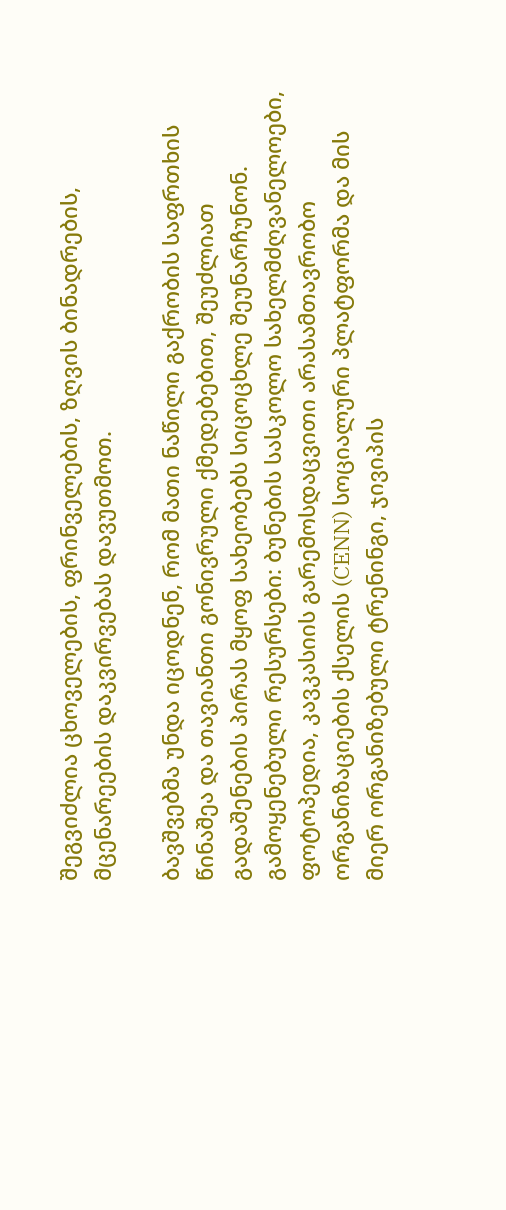შეგვიძლია ცხოველების, ფრინველების, ზღვის ბინადრების, მცენარეების დაკვირვებას დავუთმოთ.

ბავშვებმა უნდა იცოდნენ, რომ მათი ნაწილი გაქრობის საფრთხის წინაშეა და თავიანთი გონივრული ქმედებებით, შეუძლიათ გადაშენების პირას მყოფ სახეობებს სიცოცხლე შეუნარჩუნონ.
გამოყენებული რესურსები: ბუნების სასკოლო სახელმძღვანელოები, ფოტოპედია, კავკასიის გარემოსდაცვითი არასამთავრობო ორგანიზაციების ქსელის (CENN) სოციალური პლატფორმა და მის მიერ ორგანიზებული ტრენინგი, ჯივიპის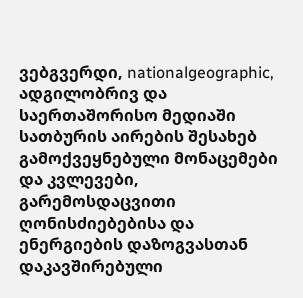ვებგვერდი, nationalgeographic, ადგილობრივ და საერთაშორისო მედიაში სათბურის აირების შესახებ გამოქვეყნებული მონაცემები და კვლევები, გარემოსდაცვითი ღონისძიებებისა და ენერგიების დაზოგვასთან დაკავშირებული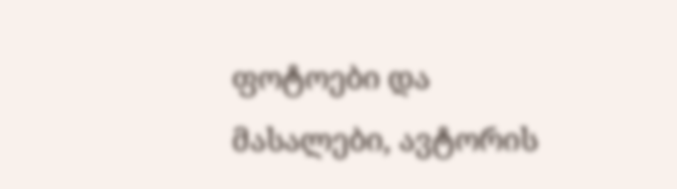ფოტოები და მასალები, ავტორის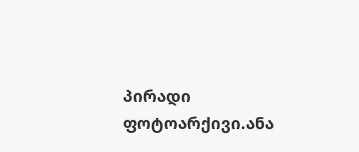პირადი ფოტოარქივი.ანა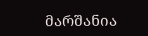მარშანია